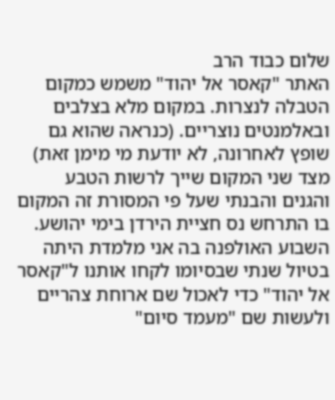שלום כבוד הרב
האתר "קאסר אל יהוד" משמש כמקום הטבלה לנצרות. במקום מלא בצלבים ובאלמנטים נוצריים. (כנראה שהוא גם שופץ לאחרונה, לא יודעת מי מימן זאת) מצד שני המקום שייך לרשות הטבע והגנים והבנתי שעל פי המסורת זה המקום בו התרחש נס חציית הירדן בימי יהושע.
השבוע האולפנה בה אני מלמדת היתה בטיול שנתי שבסיומו לקחו אותנו ל"קאסר אל יהוד" כדי לאכול שם ארוחת צהריים ולעשות שם "מעמד סיום"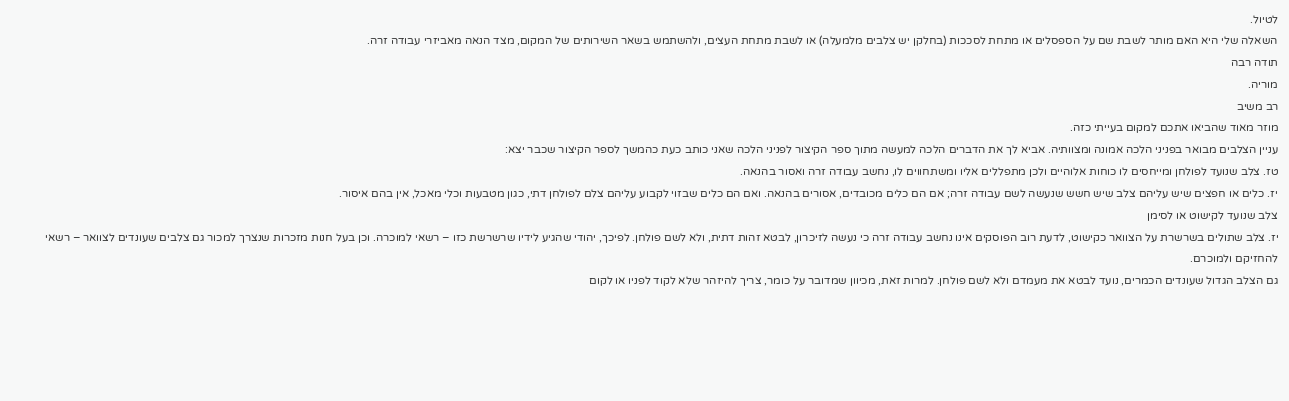לטיול.
השאלה שלי היא האם מותר לשבת שם על הספסלים או מתחת לסככות (בחלקן יש צלבים מלמעלה) או לשבת מתחת העצים, ולהשתמש בשאר השירותים של המקום, מצד הנאה מאביזרי עבודה זרה.
תודה רבה
מוריה.
רב משיב
מוזר מאוד שהביאו אתכם למקום בעייתי כזה.
עניין הצלבים מבואר בפניני הלכה אמונה ומצוותיה. אביא לך את הדברים הלכה למעשה מתוך ספר הקיצור לפניני הלכה שאני כותב כעת כהמשך לספר הקיצור שכבר יצא:
טז. צלב שנועד לפולחן ומייחסים לו כוחות אלוהיים ולכן מתפללים אליו ומשתחווים לו, נחשב עבודה זרה ואסור בהנאה.
יז. כלים או חפצים שיש עליהם צלב שיש חשש שנעשה לשם עבודה זרה; אם הם כלים מכובדים, אסורים בהנאה. ואם הם כלים שבזוי לקבוע עליהם צלם לפולחן דתי, כגון מטבעות וכלי מאכל, אין בהם איסור.
צלב שנועד לקישוט או לסימן
יז. צלב שתולים בשרשרת על הצוואר כקישוט, לדעת רוב הפוסקים אינו נחשב עבודה זרה כי נעשה לזיכרון, לבטא זהות דתית, ולא לשם פולחן. לפיכך, יהודי שהגיע לידיו שרשרשת כזו – רשאי למוכרה. וכן בעל חנות מזכרות שנצרך למכור גם צלבים שעונדים לצוואר – רשאי להחזיקם ולמוכרם.
גם הצלב הגדול שעונדים הכמרים, נועד לבטא את מעמדם ולא לשם פולחן. למרות זאת, מכיוון שמדובר על כומר, צריך להיזהר שלא לקוד לפניו או לקום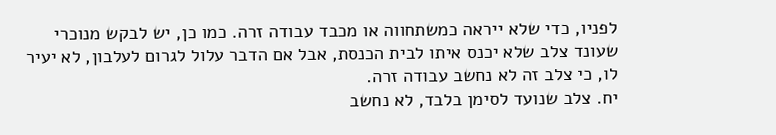לפניו, כדי שלא ייראה כמשתחווה או מכבד עבודה זרה. כמו כן, יש לבקש מנוכרי שעונד צלב שלא יכנס איתו לבית הכנסת, אבל אם הדבר עלול לגרום לעלבון, לא יעיר לו, כי צלב זה לא נחשב עבודה זרה.
יח. צלב שנועד לסימן בלבד, לא נחשב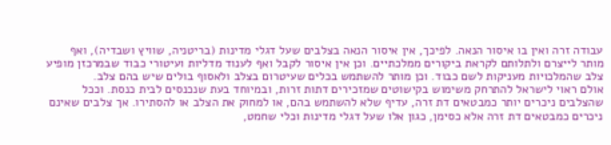עבודה זרה ואין בו איסור הנאה. לפיכך, אין איסור הנאה בצלבים שעל דגלי מדינות (בריטניה, שוויץ ושבדיה), ואף מותר לייצרם ולתלותם לקראת ביקורים ממלכתיים. וכן אין איסור לקבל ואף לענוד מדליות ועיטורי כבוד שבמרכזן מופיע צלב שהמלכויות מעניקות לשם כבוד. וכן מותר להשתמש בכלים שעיטרום בצלב ולאסוף בולים שיש בהם צלב.
אולם ראוי לישראל להתרחק משימוש בקישוטים שמזכירים דתות זרות, ובמיוחד בעת שנכנסים לבית כנסת. וככל שהצלבים ניכרים יותר כמבטאים דת זרה, עדיף שלא להשתמש בהם, או למחוק את הצלב או להסתירו. אך צלבים שאינם ניכרים כמבטאים דת זרה אלא כסימן, כגון אלו שעל דגלי מדינות וכלי שחמט,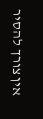אין צורך להסיר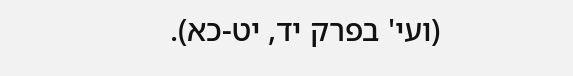(ועי' בפרק יד, יט-כא).